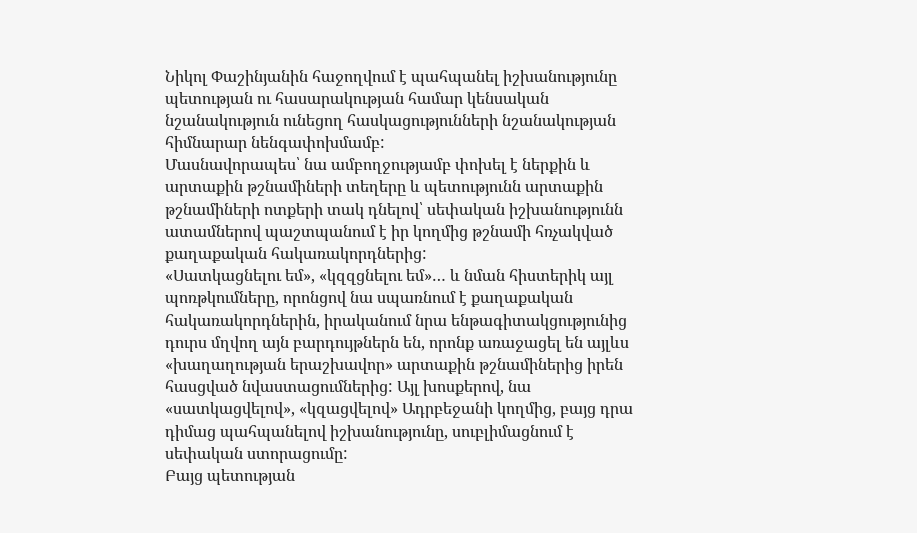Նիկոլ Փաշինյանին հաջողվում է պահպանել իշխանությունը պետության ու հասարակության համար կենսական նշանակություն ունեցող հասկացությունների նշանակության հիմնարար նենգափոխմամբ:
Մասնավորապես՝ նա ամբողջությամբ փոխել է ներքին և արտաքին թշնամիների տեղերը և պետությունն արտաքին թշնամիների ոտքերի տակ դնելով՝ սեփական իշխանությունն ատամներով պաշտպանում է իր կողմից թշնամի հռչակված քաղաքական հակառակորդներից:
«Սատկացնելու եմ», «կզզցնելու եմ»… և նման հիստերիկ այլ պոռթկումները, որոնցով նա սպառնում է քաղաքական հակառակորդներին, իրականում նրա ենթագիտակցությունից դուրս մղվող այն բարդույթներն են, որոնք առաջացել են այլևս «խաղաղության երաշխավոր» արտաքին թշնամիներից իրեն հասցված նվաստացումներից: Այլ խոսքերով, նա «սատկացվելով», «կզացվելով» Ադրբեջանի կողմից, բայց դրա դիմաց պահպանելով իշխանությունը, սուբլիմացնում է սեփական ստորացումը:
Բայց պետության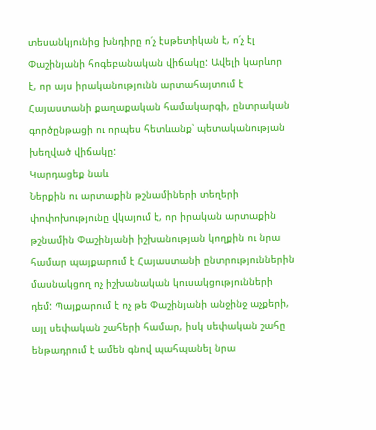տեսանկյունից խնդիրը ո՛չ էսթետիկան է, ո՛չ էլ Փաշինյանի հոգեբանական վիճակը: Ավելի կարևոր է, որ այս իրականությունն արտահայտում է Հայաստանի քաղաքական համակարգի, ընտրական գործընթացի ու որպես հետևանք՝ պետականության խեղված վիճակը:
Կարդացեք նաև
Ներքին ու արտաքին թշնամիների տեղերի փոփոխությունը վկայում է, որ իրական արտաքին թշնամին Փաշինյանի իշխանության կողքին ու նրա համար պայքարում է Հայաստանի ընտրություններին մասնակցող ոչ իշխանական կուսակցությունների դեմ: Պայքարում է ոչ թե Փաշինյանի անջինջ աչքերի, այլ սեփական շահերի համար, իսկ սեփական շահը ենթադրում է ամեն գնով պահպանել նրա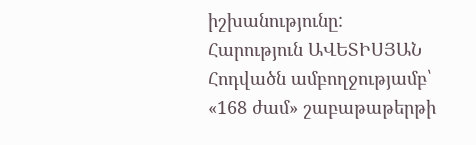իշխանությունը:
Հարություն ԱՎԵՏԻՍՅԱՆ
Հոդվածն ամբողջությամբ՝ «168 ժամ» շաբաթաթերթի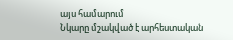այս համարում
Նկարը մշակված է արհեստական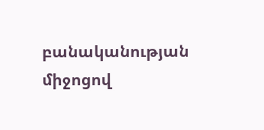բանականության միջոցով